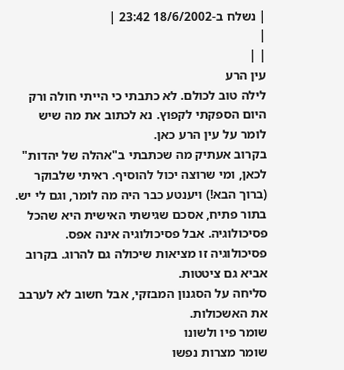| נשלח ב-18/6/2002 23:42 |
|
| |
עין הרע
לילה טוב לכולם. לא כתבתי כי הייתי חולה ורק היום הספקתי לקפוץ. נא לכתוב את מה שיש לומר על עין הרע כאן.
בקרוב אעתיק מה שכתבתי ב"אהלה של יהדות" לכאן, ומי שרוצה יכול להוסיף. ראיתי שלבוקר (ברוך הבא!) ויענטע כבר היה מה לומר, וגם לי יש.
בתור פתיח, אסכם שגישתי האישית היא שהכל פסיכולוגיה. אבל פסיכולוגיה אינה אפס. פסיכולוגיה זו מציאות שיכולה גם להרוג. בקרוב אביא גם ציטטות.
סליחה על הסגנון המבזקי, אבל חשוב לא לערבב את האשכולות.
שומר פיו ולשונו
שומר מצרות נפשו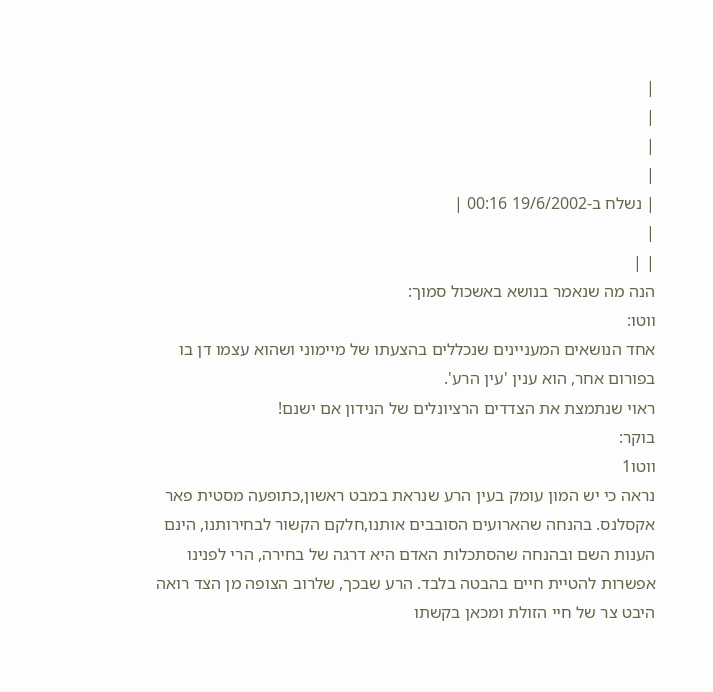|
|
|
|
| נשלח ב-19/6/2002 00:16 |
|
| |
הנה מה שנאמר בנושא באשכול סמוך:
ווטו:
אחד הנושאים המעניינים שנכללים בהצעתו של מיימוני ושהוא עצמו דן בו בפורום אחר, הוא ענין 'עין הרע'.
ראוי שנתמצת את הצדדים הרציונלים של הנידון אם ישנם!
בוקר:
ווטו1
נראה כי יש המון עומק בעין הרע שנראת במבט ראשון,כתופעה מסטית פאר אקסלנס. בהנחה שהארועים הסובבים אותנו,חלקם הקשור לבחירותנו, הינם הענות השם ובהנחה שהסתכלות האדם היא דרגה של בחירה, הרי לפנינו אפשרות להטיית חיים בהבטה בלבד. הרע שבכך, שלרוב הצופה מן הצד רואה היבט צר של חיי הזולת ומכאן בקשתו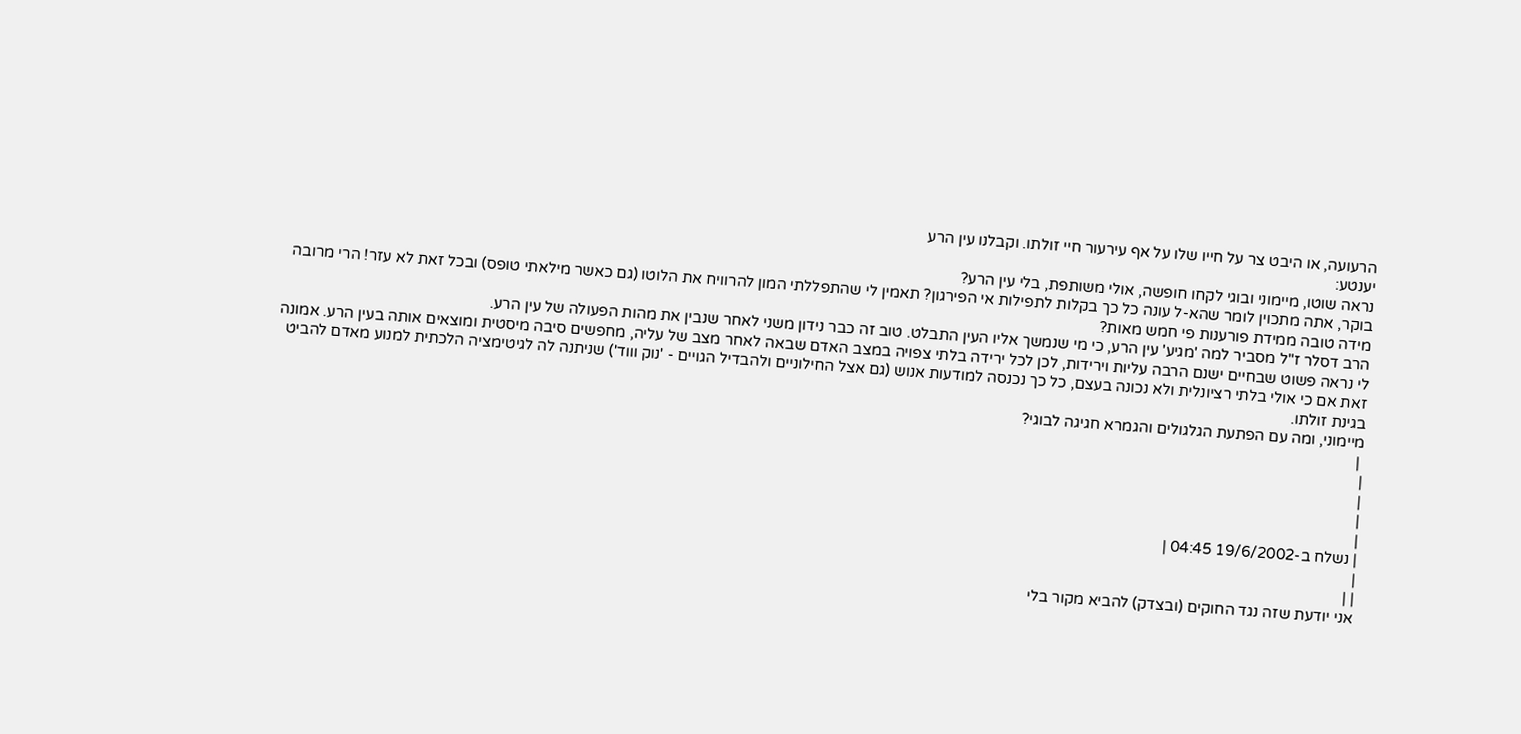הרעועה, או היבט צר על חייו שלו על אף עירעור חיי זולתו. וקבלנו עין הרע
יענטע:
נראה שוטו, מיימוני ובוגי לקחו חופשה, אולי משותפת, בלי עין הרע?
בוקר, אתה מתכוין לומר שהא-ל עונה כל כך בקלות לתפילות אי הפירגון? תאמין לי שהתפללתי המון להרוויח את הלוטו (גם כאשר מילאתי טופס) ובכל זאת לא עזר! הרי מרובה מידה טובה ממידת פורענות פי חמש מאות?
הרב דסלר ז"ל מסביר למה 'מגיע' עין הרע, כי מי שנמשך אליו העין התבלט. טוב זה כבר נידון משני לאחר שנבין את מהות הפעולה של עין הרע.
לי נראה פשוט שבחיים ישנם הרבה עליות וירידות, לכן לכל ירידה בלתי צפויה במצב האדם שבאה לאחר מצב של עליה, מחפשים סיבה מיסטית ומוצאים אותה בעין הרע. אמונה זאת אם כי אולי בלתי רציונלית ולא נכונה בעצם, כל כך נכנסה למודעות אנוש (גם אצל החילוניים ולהבדיל הגויים - 'נוק וווד') שניתנה לה לגיטימציה הלכתית למנוע מאדם להביט בגינת זולתו.
מיימוני, ומה עם הפתעת הגלגולים והגמרא חגיגה לבוגי?
 |
|
|
|
|
| נשלח ב-19/6/2002 04:45 |
|
| |
אני יודעת שזה נגד החוקים (ובצדק) להביא מקור בלי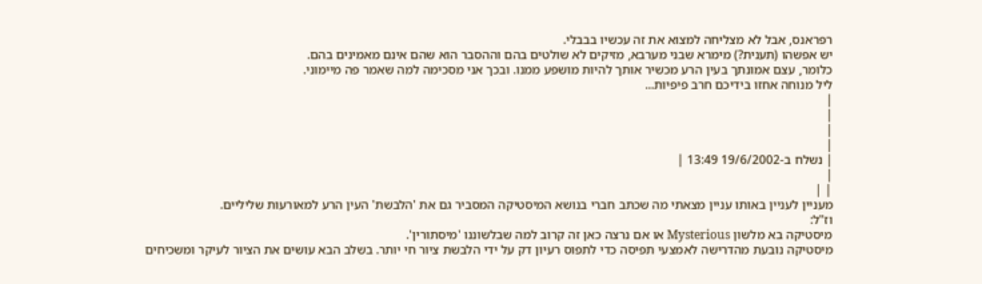רפראנס, אבל לא מצליחה למצוא את זה עכשיו בבבלי.
יש אפשהו (תענית?) מימרא שבני מערבא, מזיקים לא שולטים בהם וההסבר הוא שהם אינם מאמינים בהם.
כלומר, עצם אמונתך בעין הרע מכשיר אותך להיות מושפע ממנו. ובכך אני מסכימה למה שאמר פה מיימוני.
ליל מנוחה אחזו בידיכם חרב פיפיות...
|
|
|
|
| נשלח ב-19/6/2002 13:49 |
|
| |
מעניין לעניין באותו עניין מצאתי מה שכתב חברי בנושא המיסטיקה המסביר גם את 'הלבשת' העין הרע למאורעות שליליים.
וז"ל:
מיסטיקה בא מלשון Mysterious או אם נרצה כאן זה קרוב למה שבלשוננו 'מיסתורין'.
מיסטיקה נובעת מהדרישה לאמצעי תפיסה כדי לתפוס רעיון דק על ידי הלבשת ציור חי יותר. בשלב הבא עושים את הציור לעיקר ומשכיחים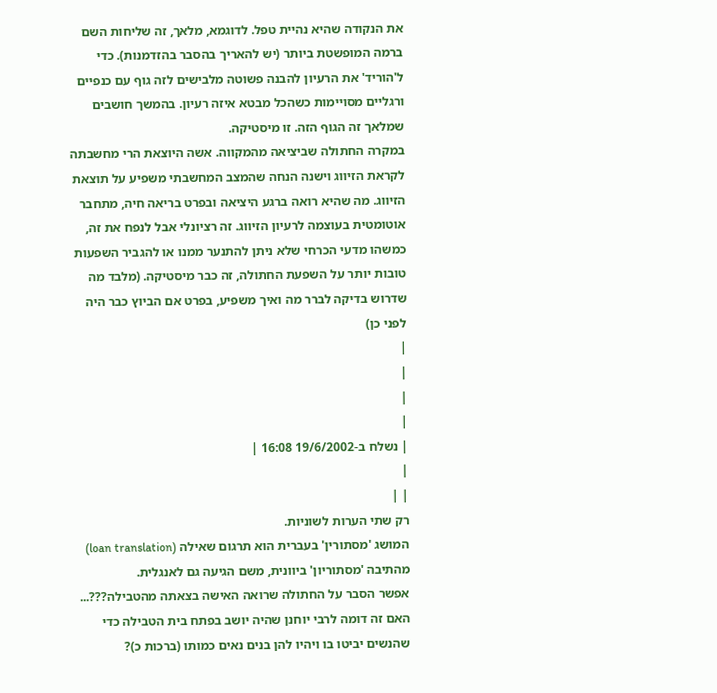את הנקודה שהיא נהיית טפל. לדוגמא, מלאך, זה שליחות השם ברמה המופשטת ביותר (יש להאריך בהסבר בהזדמנות). כדי ל'הוריד' את הרעיון להבנה פשוטה מלבישים לזה גוף עם כנפיים ורגליים מסויימות כשהכל מבטא איזה רעיון. בהמשך חושבים שמלאך זה הגוף הזה. זו מיסטיקה.
במקרה החתולה שביציאה מהמקווה. אשה היוצאת הרי מחשבתה לקראת הזיווג וישנה הנחה שהמצב המחשבתי משפיע על תוצאת הזיווג. מה שהיא רואה ברגע היציאה ובפרט בריאה חיה, מתחבר אוטומטית בעוצמה לרעיון הזיווג. זה רציונלי אבל לנפח את זה, כמשהו מדעי הכרחי שלא ניתן להתנער ממנו או להגביר השפעות טובות יותר על השפעת החתולה, זה כבר מיסטיקה. (מלבד מה שדרוש בדיקה לברר מה ואיך משפיע, בפרט אם הביוץ כבר היה לפני כן)
|
|
|
|
| נשלח ב-19/6/2002 16:08 |
|
| |
רק שתי הערות לשוניות.
המושג 'מסתורין' בעברית הוא תרגום שאילה (loan translation) מהתיבה 'מסתוריון' ביוונית, משם הגיעה גם לאנגלית.
אפשר הסבר על החתולה שרואה האישה בצאתה מהטבילה???... האם זה דומה לרבי יוחנן שהיה יושב בפתח בית הטבילה כדי שהנשים יביטו בו ויהיו להן בנים נאים כמותו (ברכות כ)?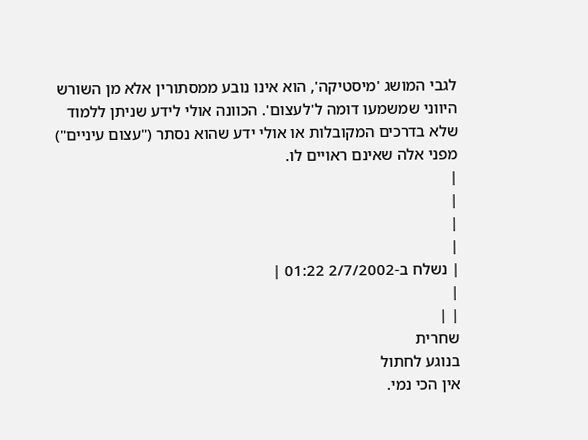לגבי המושג 'מיסטיקה', הוא אינו נובע ממסתורין אלא מן השורש היווני שמשמעו דומה ל'לעצום'. הכוונה אולי לידע שניתן ללמוד שלא בדרכים המקובלות או אולי ידע שהוא נסתר ("עצום עיניים") מפני אלה שאינם ראויים לו.
|
|
|
|
| נשלח ב-2/7/2002 01:22 |
|
| |
שחרית
בנוגע לחתול
אין הכי נמי.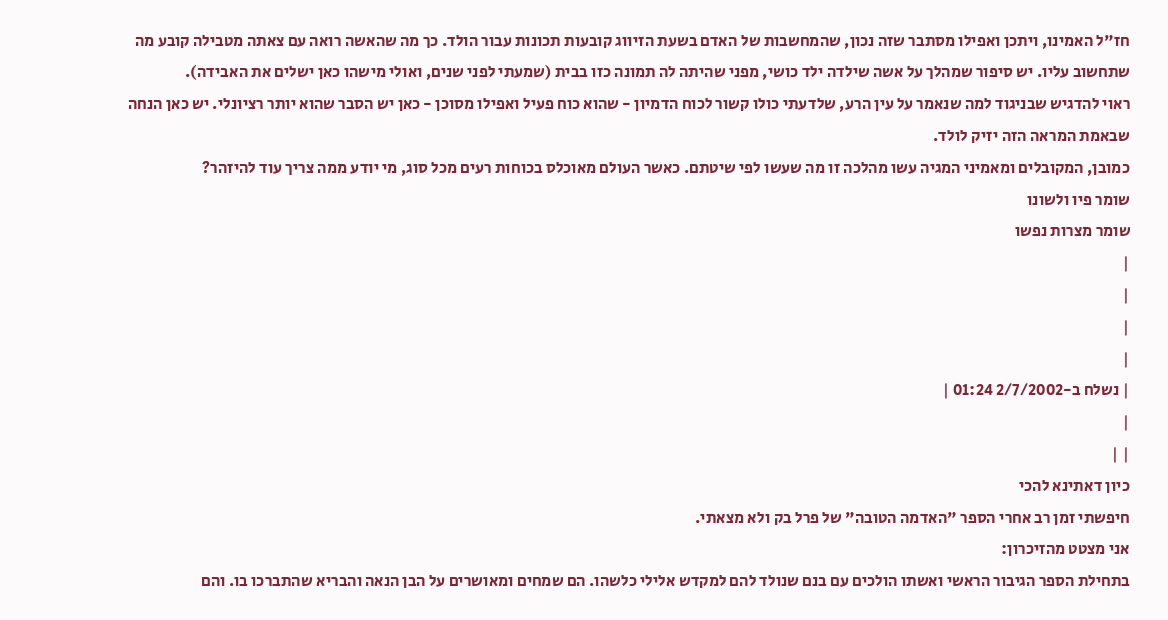חז"ל האמינו, ויתכן ואפילו מסתבר שזה נכון, שהמחשבות של האדם בשעת הזיווג קובעות תכונות עבור הולד. כך מה שהאשה רואה עם צאתה מטבילה קובע מה שתחשוב עליו. יש סיפור שמהלך על אשה שילדה ילד כושי, מפני שהיתה לה תמונה כזו בבית (שמעתי לפני שנים, ואולי מישהו כאן ישלים את האבידה).
ראוי להדגיש שבניגוד למה שנאמר על עין הרע, שלדעתי כולו קשור לכוח הדמיון - שהוא כוח פעיל ואפילו מסוכן - כאן יש הסבר שהוא יותר רציונלי. יש כאן הנחה שבאמת המראה הזה יזיק לולד.
כמובן, המקובלים ומאמיני המגיה עשו מהלכה זו מה שעשו לפי שיטתם. כאשר העולם מאוכלס בכוחות רעים מכל סוג, מי יודע ממה צריך עוד להיזהר?
שומר פיו ולשונו
שומר מצרות נפשו
|
|
|
|
| נשלח ב-2/7/2002 01:24 |
|
| |
כיון דאתינא להכי
חיפשתי זמן רב אחרי הספר "האדמה הטובה" של פרל בק ולא מצאתי.
אני מצטט מהזיכרון:
בתחילת הספר הגיבור הראשי ואשתו הולכים עם בנם שנולד להם למקדש אלילי כלשהו. הם שמחים ומאושרים על הבן הנאה והבריא שהתברכו בו. והם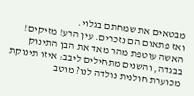מבטאים את שמחתם בגלוי.
ואז פתאום הם נזכרים. עין הרע! מזיקים! האשה עוטפת מהר מאד את הבן התינוק בבגדה, והשנים מתחילים ליבב: איזו תינוקת מכוערת חולנית נולדה לנו? מוטב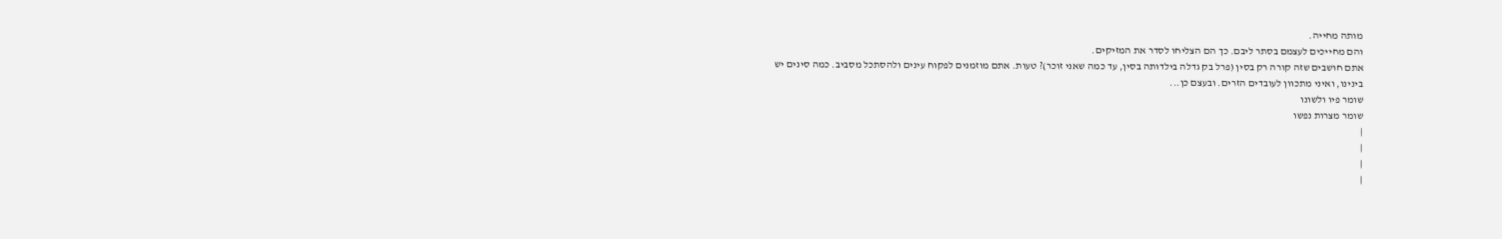מותה מחייה.
והם מחייכים לעצמם בסתר ליבם. כך הם הצליחו לסדר את המזיקים.
אתם חושבים שזה קורה רק בסין (פרל בק גדלה בילדותה בסין, עד כמה שאני זוכר)? טעות. אתם מוזמנים לפקוח עינים ולהסתכל מסביב. כמה סינים יש בינינו, ואיני מתכוון לעובדים הזרים. ובעצם כן...
שומר פיו ולשונו
שומר מצרות נפשו
|
|
|
|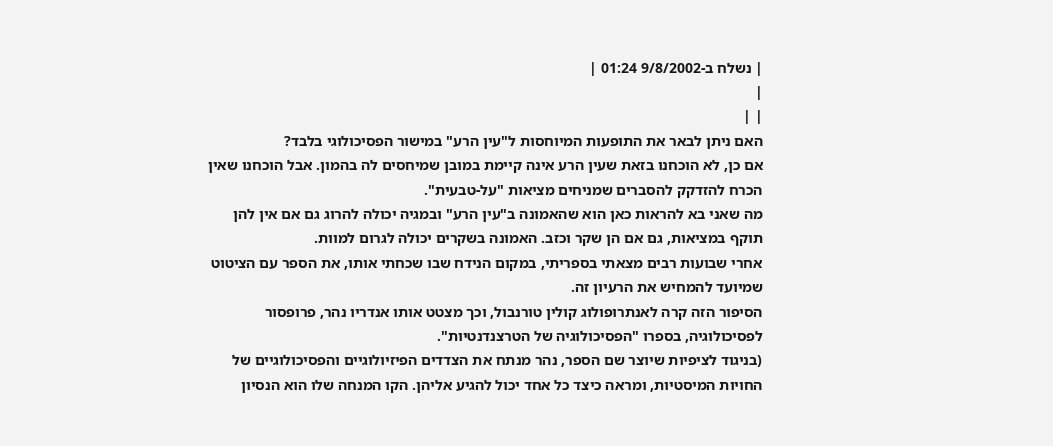| נשלח ב-9/8/2002 01:24 |
|
| |
האם ניתן לבאר את התופעות המיוחסות ל"עין הרע" במישור הפסיכולוגי בלבד?
אם כן, לא הוכחנו בזאת שעין הרע אינה קיימת במובן שמיחסים לה בהמון. אבל הוכחנו שאין הכרח להזדקק להסברים שמניחים מציאות "על-טבעית".
מה שאני בא להראות כאן הוא שהאמונה ב"עין הרע" ובמגיה יכולה להרוג גם אם אין להן תוקף במציאות, גם אם הן שקר וכזב. האמונה בשקרים יכולה לגרום למוות.
אחרי שבועות רבים מצאתי בספריתי, במקום הנידח שבו שכחתי אותו, את הספר עם הציטוט שמיועד להמחיש את הרעיון זה.
הסיפור הזה קרה לאנתרופולוג קולין טורנבול, וכך מצטט אותו אנדריו נהר, פרופסור לפסיכולוגיה, בספרו "הפסיכולוגיה של הטרצנדנטיות".
(בניגוד לציפיות שיוצר שם הספר, נהר מנתח את הצדדים הפיזיולוגיים והפסיכולוגיים של החויות המיסטיות, ומראה כיצד כל אחד יכול להגיע אליהן. הקו המנחה שלו הוא הנסיון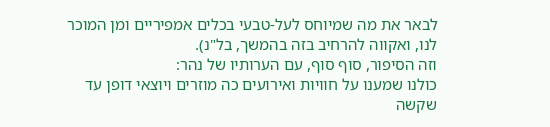לבאר את מה שמיוחס לעל-טבעי בכלים אמפיריים ומן המוכר לנו, ואקווה להרחיב בזה בהמשך, בל"נ).
וזה הסיפור, סוף סוף, עם הערותיו של נהר:
כולנו שמענו על חוויות ואירועים כה מוזרים ויוצאי דופן עד שקשה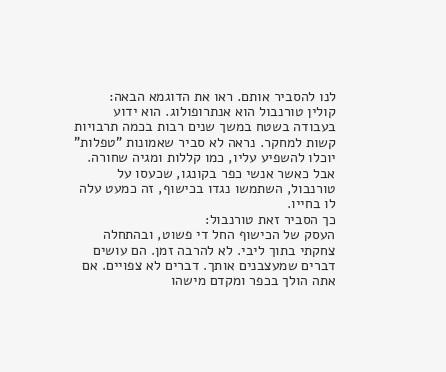לנו להסביר אותם. ראו את הדוגמא הבאה:
קולין טורנבול הוא אנתרופולוג. הוא ידוע בעבודה בשטח במשך שנים רבות בכמה תרבויות קשות למחקר. נראה לא סביר שאמונות "טפלות" יוכלו להשפיע עליו, כמו קללות ומגיה שחורה. אבל כאשר אנשי כפר בקונגו, שכעסו על טורנבול, השתמשו נגדו בכישוף, זה כמעט עלה לו בחייו.
כך הסביר זאת טורנבול:
העסק של הכישוף החל די פשוט, ובהתחלה צחקתי בתוך ליבי. לא להרבה זמן. הם עושים דברים שמעצבנים אותך. דברים לא צפויים. אם אתה הולך בכפר ומקדם מישהו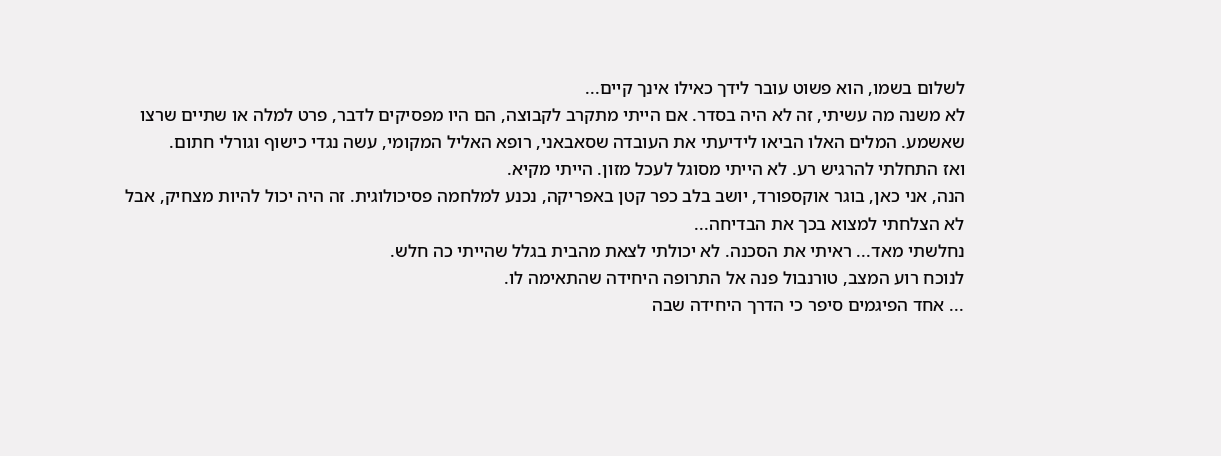לשלום בשמו, הוא פשוט עובר לידך כאילו אינך קיים...
לא משנה מה עשיתי, זה לא היה בסדר. אם הייתי מתקרב לקבוצה, הם היו מפסיקים לדבר, פרט למלה או שתיים שרצו שאשמע. המלים האלו הביאו לידיעתי את העובדה שסאבאני, רופא האליל המקומי, עשה נגדי כישוף וגורלי חתום.
ואז התחלתי להרגיש רע. לא הייתי מסוגל לעכל מזון. הייתי מקיא.
הנה, אני כאן, בוגר אוקספורד, יושב בלב כפר קטן באפריקה, נכנע למלחמה פסיכולוגית. זה היה יכול להיות מצחיק, אבל לא הצלחתי למצוא בכך את הבדיחה...
נחלשתי מאד... ראיתי את הסכנה. לא יכולתי לצאת מהבית בגלל שהייתי כה חלש.
לנוכח רוע המצב, טורנבול פנה אל התרופה היחידה שהתאימה לו.
... אחד הפיגמים סיפר כי הדרך היחידה שבה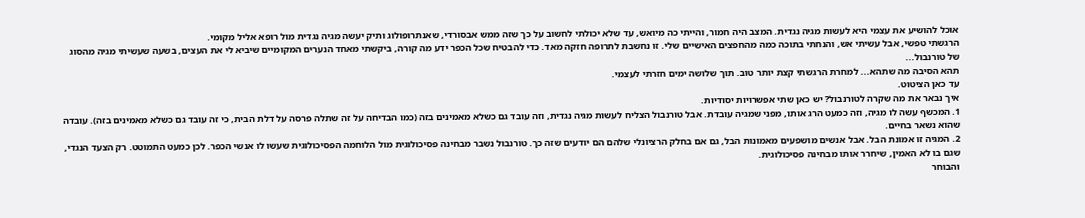אוכל להושיע את עצמי היא לעשות מגיה נגדית. המצב היה חמור, והייתי כה מיואש, עד שלא יכולתי לחשוב על כך שזה ממש אבסורדי, שאנתרופולוג ותיק יעשה מגיה נגדית מול רופא אליל מקומי.
הרגשתי טפשי, אבל עשיתי אש, והנחתי בתוכה כמה מהחפצים האישיים שלי. זו נחשבת לתרופה חזקה מאד. כדי להבטיח שכל הכפר ידע מה קורה, ביקשתי מאחד הנערים המקומיים שיביא לי את העצים, בשעה שעשיתי מגיה מהסוג של טורנבול...
תהא הסיבה מה שתהא... למחרת הרגשתי קצת יותר טוב. תוך שלושה ימים חזרתי לעצמי.
עד כאן הציטוט.
איך נבאר את מה שקרה לטורנבול? יש כאן שתי אפשרויות יסודיות.
1. המכשף עשה לו מגיה, וזה כמעט הרג אותו, מפני שמגיה עובדת. אבל טורנבול הצליח לעשות מגיה נגדית, וזה עובד גם כשלא מאמינים בזה (כמו הבדיחה על זה שתלה פרסה על דלת הבית, כי זה עובד גם כשלא מאמינים בזה). עובדה שהוא נשאר בחיים.
2. המגיה זו אמונת הבל. אבל אנשים מושפעים מאמונות הבל, גם אם בחלק הרציונלי שלהם הם יודעים שזה כך. טורנבול נשבר מבחינה פסיכולוגית מול הלוחמה הפסיכולוגית שעשו לו אנשי הכפר. לכן כמעט התמוטט. רק הצעד הנגדי, שגם בו לא האמין, שיחרר אותו מבחינה פסיכולוגית.
והבוחר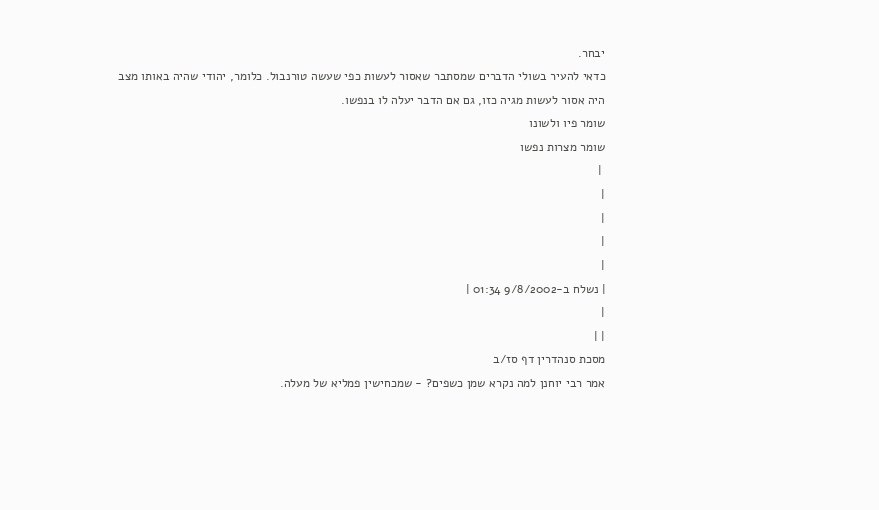יבחר.
כדאי להעיר בשולי הדברים שמסתבר שאסור לעשות כפי שעשה טורנבול. כלומר, יהודי שהיה באותו מצב היה אסור לעשות מגיה כזו, גם אם הדבר יעלה לו בנפשו.
שומר פיו ולשונו
שומר מצרות נפשו
 |
|
|
|
|
| נשלח ב-9/8/2002 01:34 |
|
| |
מסכת סנהדרין דף סז/ב
אמר רבי יוחנן למה נקרא שמן כשפים? - שמכחישין פמליא של מעלה.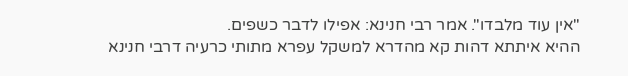"אין עוד מלבדו". אמר רבי חנינא: אפילו לדבר כשפים.
ההיא איתתא דהות קא מהדרא למשקל עפרא מתותי כרעיה דרבי חנינא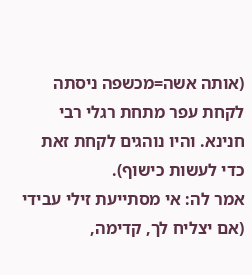(אותה אשה=מכשפה ניסתה לקחת עפר מתחת רגלי רבי חנינא. והיו נוהגים לקחת זאת כדי לעשות כישוף).
אמר לה: אי מסתייעת זילי עבידי (אם יצליח לך, קדימה,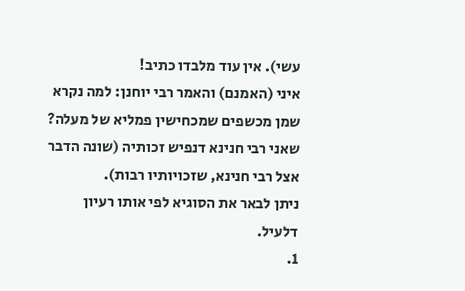עשי). אין עוד מלבדו כתיב!
איני (האמנם) והאמר רבי יוחנן: למה נקרא שמן מכשפים שמכחישין פמליא של מעלה?
שאני רבי חנינא דנפיש זכותיה (שונה הדבר אצל רבי חנינא, שזכויותיו רבות).
ניתן לבאר את הסוגיא לפי אותו רעיון דלעיל.
1.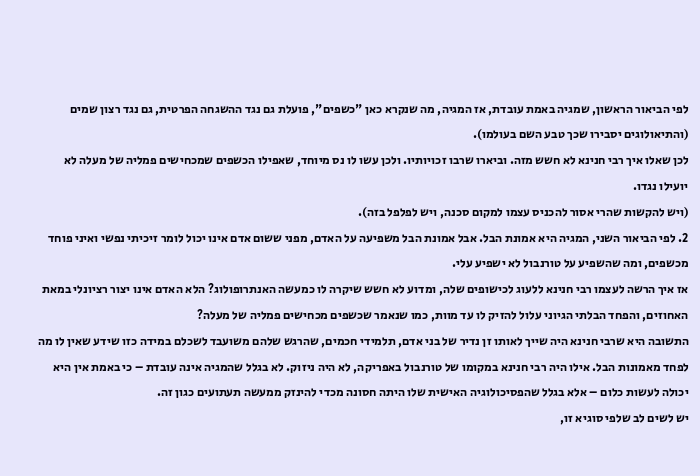לפי הביאור הראשון, שמגיה באמת עובדת, אז המגיה, מה שנקרא כאן "כשפים", פועלת גם נגד ההשגחה הפרטית, גם נגד רצון שמים (והתיאולוגים יסבירו שכך טבע השם בעולמו).
לכן שאלו איך רבי חנינא לא חשש מזה. וביארו שרבו זכויותיו. ולכן עשו לו נס מיוחד, שאפילו הכשפים שמכחישים פמליה של מעלה לא יועילו נגדו.
(ויש להקשות שהרי אסור להכניס עצמו למקום סכנה, ויש לפלפל בזה).
2. לפי הביאור השני, המגיה היא אמונת הבל. אבל אמונת הבל משפיעה על האדם, מפני ששום אדם אינו יכול לומר זיכיתי נפשי ואיני פוחד מכשפים, ומה שהשפיע על טורנבול לא ישפיע עלי.
אז איך הרשה לעצמו רבי חנינא ללעוג לכישופים שלה, ומדוע לא חשש שיקרה לו כמעשה האנתרופולוג? הלא האדם אינו יצור רציונלי במאת האחוזים, והפחד הבלתי הגיוני עלול להזיק לו עד מוות, כמו שנאמר שכשפים מכחישים פמליה של מעלה?
התשובה היא שרבי חנינא היה שייך לאותו זן נדיר של בני אדם, תלמידי חכמים, שהרגש שלהם משועבד לשכלם במידה כזו שידע שאין לו מה לפחד מאמונות הבל. אילו היה רבי חנינא במקומו של טורנבול באפריקה, לא היה ניזוק. לא בגלל שהמגיה אינה עובדת – כי באמת אין היא יכולה לעשות כלום – אלא בגלל שהפסיכולוגיה האישית שלו היתה חסונה מכדי להינזק ממעשה תעתועים כגון זה.
יש לשים לב שלפי סוגיא זו,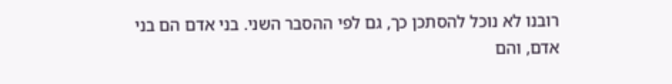רובנו לא נוכל להסתכן כך, גם לפי ההסבר השני. בני אדם הם בני אדם, והם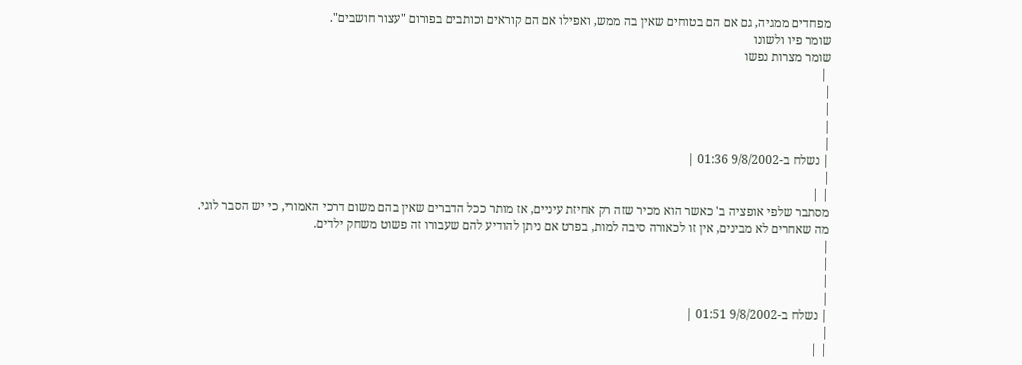מפחדים ממגיה, גם אם הם בטוחים שאין בה ממש, ואפילו אם הם קוראים וכותבים בפורום "עצור חושבים".
שומר פיו ולשונו
שומר מצרות נפשו
 |
|
|
|
|
| נשלח ב-9/8/2002 01:36 |
|
| |
מסתבר שלפי אופציה ב' כאשר הוא מכיר שזה רק אחיזת עיניים, אז מותר ככל הדברים שאין בהם משום דרכי האמורי, כי יש הסבר לוגי.
מה שאחרים לא מבינים, אין זו לכאורה סיבה למות, בפרט אם ניתן להודיע להם שעבורו זה פשוט משחק ילדים.
|
|
|
|
| נשלח ב-9/8/2002 01:51 |
|
| |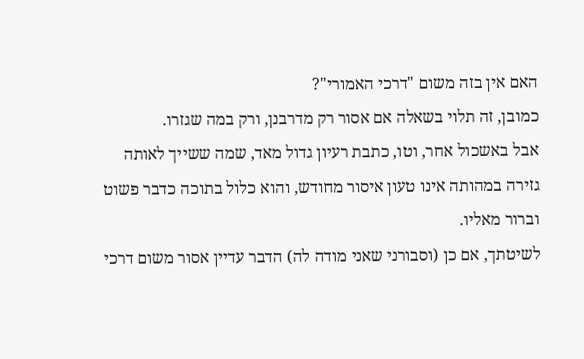האם אין בזה משום "דרכי האמורי"?
כמובן, זה תלוי בשאלה אם אסור רק מדרבנן, ורק במה שגזרו.
אבל באשכול אחר, וטו, כתבת רעיון גדול מאד, שמה ששייך לאותה גזירה במהותה אינו טעון איסור מחודש, והוא כלול בתוכה כדבר פשוט וברור מאליו.
לשיטתך, אם כן (וסבורני שאני מודה לה) הדבר עדיין אסור משום דרכי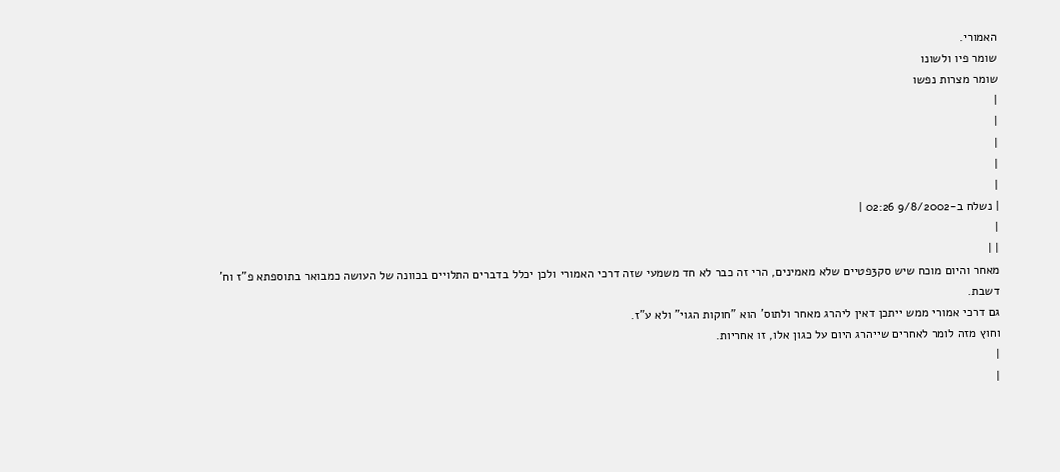האמורי.
שומר פיו ולשונו
שומר מצרות נפשו
|
|
|
|
|
| נשלח ב-9/8/2002 02:26 |
|
| |
מאחר והיום מוכח שיש סק3פטיים שלא מאמינים, הרי זה כבר לא חד משמעי שזה דרכי האמורי ולכן יכלל בדברים התלויים בכוונה של העושה כמבואר בתוספתא פ"ז וח' דשבת.
גם דרכי אמורי ממש ייתכן דאין ליהרג מאחר ולתוס' הוא "חוקות הגוי" ולא ע"ז.
וחוץ מזה לומר לאחרים שייהרג היום על כגון אלו, זו אחריות.
|
|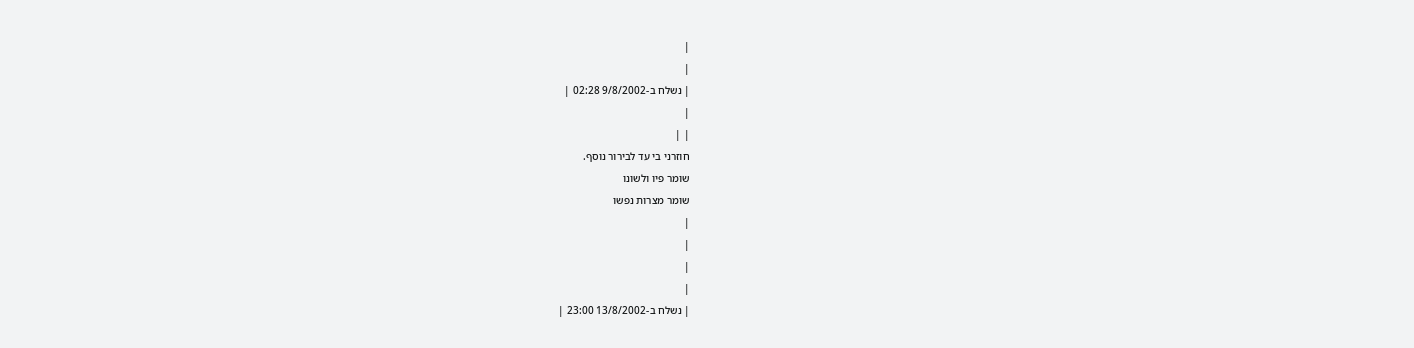|
|
| נשלח ב-9/8/2002 02:28 |
|
| |
חוזרני בי עד לבירור נוסף.
שומר פיו ולשונו
שומר מצרות נפשו
|
|
|
|
| נשלח ב-13/8/2002 23:00 |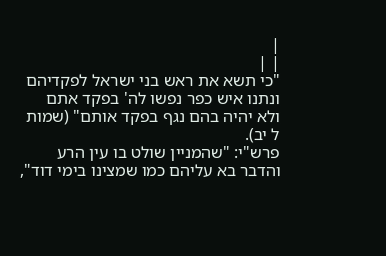|
| |
"כי תשא את ראש בני ישראל לפקדיהם ונתנו איש כפר נפשו לה' בפקד אתם ולא יהיה בהם נגף בפקד אותם" (שמות ל יב).
פרש"י: "שהמניין שולט בו עין הרע והדבר בא עליהם כמו שמצינו בימי דוד",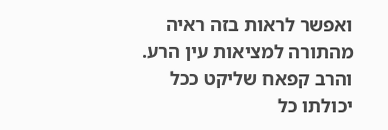ואפשר לראות בזה ראיה מהתורה למציאות עין הרע.
והרב קפאח שליקט ככל יכולתו כל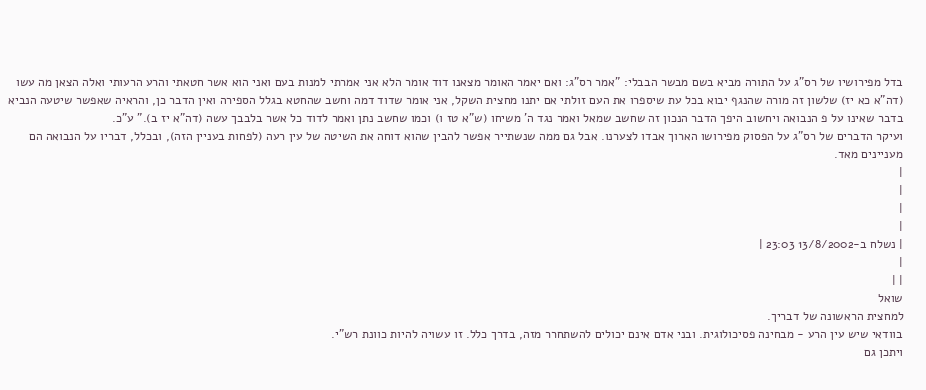בדל מפירושיו של רס"ג על התורה מביא בשם מבשר הבבלי: "אמר רס"ג: ואם יאמר האומר מצאנו דוד אומר הלא אני אמרתי למנות בעם ואני הוא אשר חטאתי והרע הרעותי ואלה הצאן מה עשו (דה"א כא יז) שלשון זה מורה שהנגף יבוא בכל עת שיספרו את העם זולתי אם יתנו מחצית השקל, אני אומר שדוד דמה וחשב שהחטא בגלל הספירה ואין הדבר כן, והראיה שאפשר שיטעה הנביא בדבר שאינו על פ הנבואה ויחשוב היפך הדבר הנכון זה שחשב שמאל ואמר נגד ה' משיחו (ש"א טז ו) וכמו שחשב נתן ואמר לדוד כל אשר בלבבך עשה (דה"א יז ב)." ע"כ.
ועיקר הדברים של רס"ג על הפסוק מפירושו הארוך אבדו לצערנו. אבל גם ממה שנשתייר אפשר להבין שהוא דוחה את השיטה של עין רעה (לפחות בעניין הזה), ובכלל, דבריו על הנבואה הם מעניינים מאד.
|
|
|
|
| נשלח ב-13/8/2002 23:03 |
|
| |
שואל
למחצית הראשונה של דבריך.
בוודאי שיש עין הרע - מבחינה פסיכולוגית. ובני אדם אינם יכולים להשתחרר מזה, בדרך כלל. זו עשויה להיות כוונת רש"י.
ויתכן גם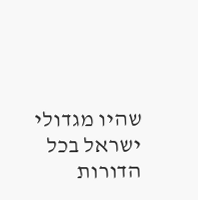שהיו מגדולי ישראל בכל הדורות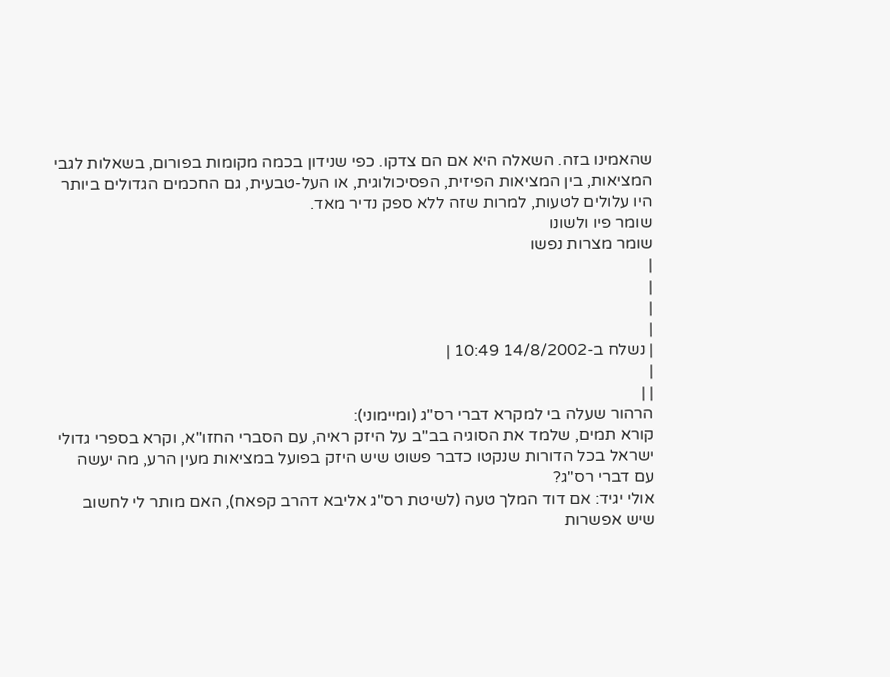שהאמינו בזה. השאלה היא אם הם צדקו. כפי שנידון בכמה מקומות בפורום, בשאלות לגבי המציאות, בין המציאות הפיזית, הפסיכולוגית, או העל-טבעית, גם החכמים הגדולים ביותר היו עלולים לטעות, למרות שזה ללא ספק נדיר מאד.
שומר פיו ולשונו
שומר מצרות נפשו
|
|
|
|
| נשלח ב-14/8/2002 10:49 |
|
| |
הרהור שעלה בי למקרא דברי רס"ג (ומיימוני):
קורא תמים, שלמד את הסוגיה בב"ב על היזק ראיה, עם הסברי החזו"א, וקרא בספרי גדולי ישראל בכל הדורות שנקטו כדבר פשוט שיש היזק בפועל במציאות מעין הרע, מה יעשה עם דברי רס"ג?
אולי יגיד: אם דוד המלך טעה (לשיטת רס"ג אליבא דהרב קפאח), האם מותר לי לחשוב שיש אפשרות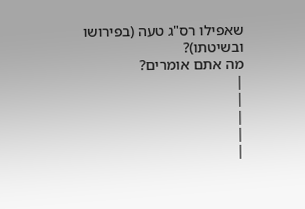שאפילו רס"ג טעה (בפירושו ובשיטתו)?
מה אתם אומרים?
|
|
|
|
|